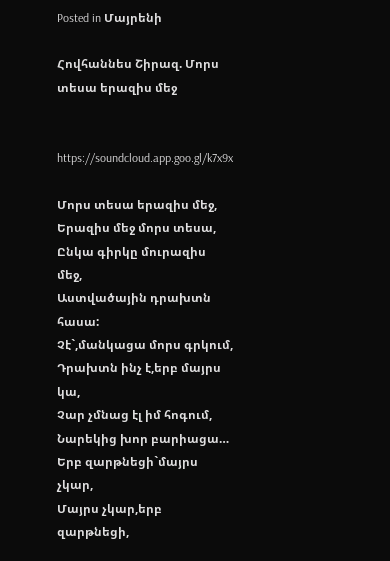Posted in Մայրենի

Հովհաննես Շիրազ. Մորս տեսա երազիս մեջ


https://soundcloud.app.goo.gl/k7x9x

Մորս տեսա երազիս մեջ,
Երազիս մեջ մորս տեսա,
Ընկա գիրկը մուրազիս մեջ,
Աստվածային դրախտն հասա:
Չէ`,մանկացա մորս գրկում,
Դրախտն ինչ է,երբ մայրս կա,
Չար չմնաց էլ իմ հոգում,
Նարեկից խոր բարիացա…
Երբ զարթնեցի`մայրս չկար,
Մայրս չկար,երբ զարթնեցի,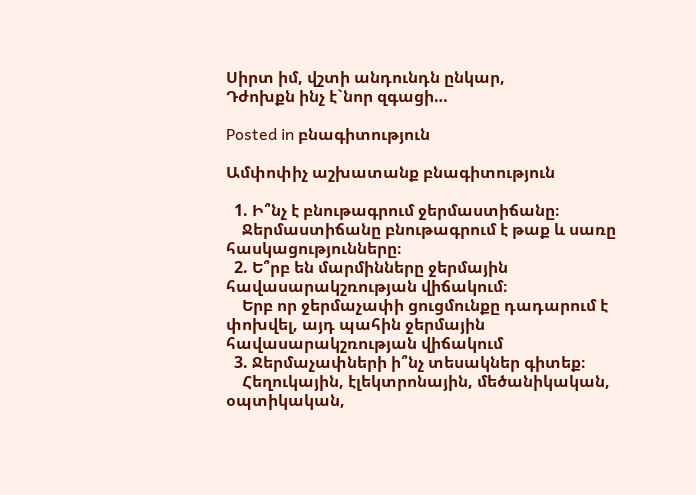Սիրտ իմ, վշտի անդունդն ընկար,
Դժոխքն ինչ է`նոր զգացի…

Posted in բնագիտություն

Ամփոփիչ աշխատանք բնագիտություն

  1. Ի՞նչ է բնութագրում ջերմաստիճանը։
    Ջերմաստիճանը բնութագրում է թաք և սառը հասկացությունները։
  2. Ե՞րբ են մարմինները ջերմային հավասարակշռության վիճակում։
    Երբ որ ջերմաչափի ցուցմունքը դադարում է փոխվել, այդ պահին ջերմային հավասարակշռության վիճակում
  3. Ջերմաչափների ի՞նչ տեսակներ գիտեք։
    Հեղուկային, էլեկտրոնային, մեծանիկական, օպտիկական,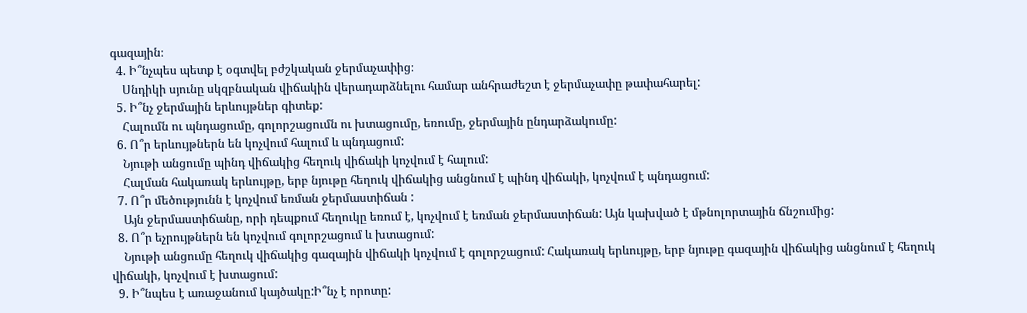գազային։
  4. Ի՞նչպես պետք է օգտվել բժշկական ջերմաչափից։
    Սնդիկի սյունը սկզբնական վիճակին վերադարձնելու համար անհրաժեշտ է ջերմաչափը թափահարել:
  5. Ի՞նչ ջերմային երևույթներ գիտեք:
    Հալումն ու պնդացումը, գոլորշացումն ու խտացումը, եռումը, ջերմային ընդարձակումը:
  6. Ո՞ր երևույթներն են կոչվում հալում և պնդացում:
    Նյութի անցումը պինդ վիճակից հեղուկ վիճակի կոչվում է հալում:
    Հալման հակառակ երևույթը, երբ նյութը հեղուկ վիճակից անցնում է պինդ վիճակի, կոչվում է պնդացում:
  7. Ո՞ր մեծությունն է կոչվում եռման ջերմաստիճան :
    Այն ջերմաստիճանը, որի դեպքում հեղուկը եռում է, կոչվում է եռման ջերմաստիճան: Այն կախված է մթնոլորտային ճնշումից:
  8. Ո՞ր եչրույթներն են կոչվում գոլորշացում և խտացում:
    Նյութի անցումը հեղուկ վիճակից գազային վիճակի կոչվում է գոլորշացում: Հակառակ երևույթը, երբ նյութը գազային վիճակից անցնում է հեղուկ վիճակի, կոչվում է խտացում:
  9. Ի՞նպես է առաջանում կայծակը:Ի՞նչ է որոտը: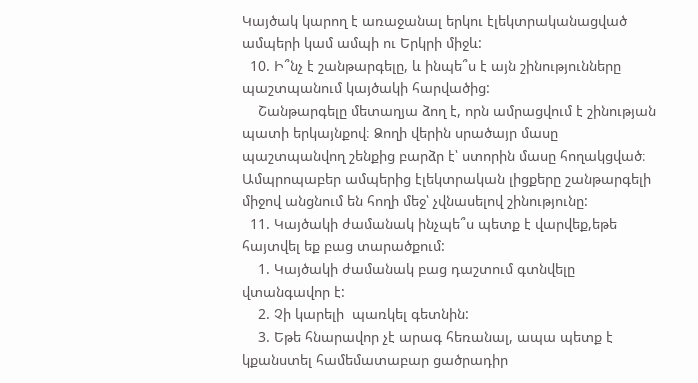Կայծակ կարող է առաջանալ երկու էլեկտրականացված ամպերի կամ ամպի ու Երկրի միջև:
  10. Ի՞նչ է շանթարգելը, և ինպե՞ս է այն շինությունները պաշտպանում կայծակի հարվածից:
    Շանթարգելը մետաղյա ձող է, որն ամրացվում է շինության պատի երկայնքով։ Ձողի վերին սրածայր մասը  պաշտպանվող շենքից բարձր է՝ ստորին մասը հողակցված։ Ամպրոպաբեր ամպերից էլեկտրական լիցքերը շանթարգելի միջով անցնում են հողի մեջ՝ չվնասելով շինությունը:
  11. Կայծակի ժամանակ ինչպե՞ս պետք է վարվեք,եթե հայտվել եք բաց տարածքում:
    1. Կայծակի ժամանակ բաց դաշտում գտնվելը վտանգավոր է:
    2. Չի կարելի  պառկել գետնին:
    3. Եթե հնարավոր չէ արագ հեռանալ, ապա պետք է կքանստել համեմատաբար ցածրադիր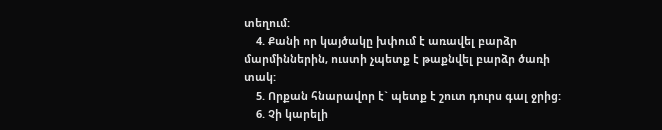տեղում:
    4. Քանի որ կայծակը խփում է առավել բարձր մարմիններին, ուստի չպետք է թաքնվել բարձր ծառի տակ:
    5. Որքան հնարավոր է` պետք է շուտ դուրս գալ ջրից:
    6. Չի կարելի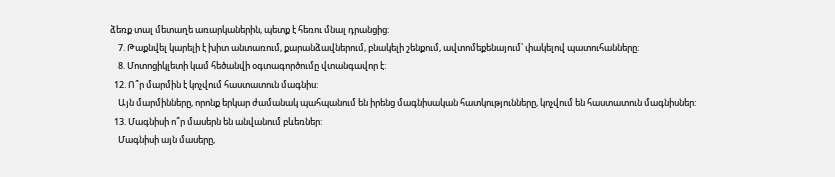ձեռք տալ մետաղե առարկաներին, պետք է հեռու մնալ դրանցից:
    7. Թաքնվել կարելի է խիտ անտառում, քարանձավներում, բնակելի շենքում, ավտոմեքենայում՝ փակելով պատուհանները:
    8. Մոտոցիկլետի կամ հեծանվի օգտագործումը վտանգավոր է:
  12. Ո՞ր մարմին է կոչվում հաստատուն մագնիս:
    Այն մարմինները, որոնք երկար ժամանակ պահպանում են իրենց մագնիսական հատկությունները, կոչվում են հաստատուն մագնիսներ:
  13. Մագնիսի ո՞ր մասերն են անվանում բևեռներ:
    Մագնիսի այն մասերը,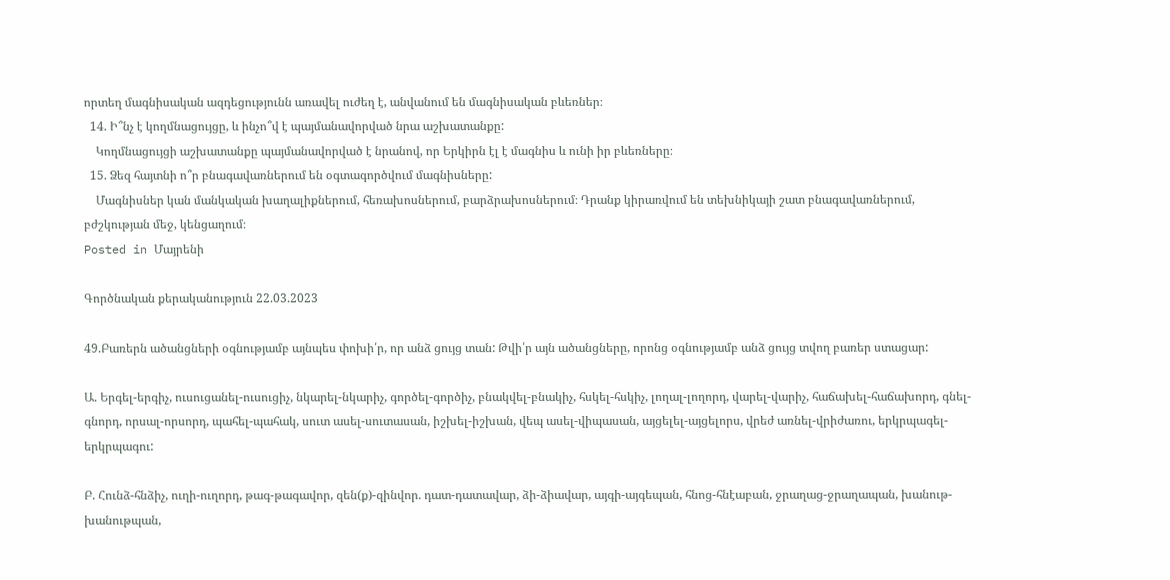որտեղ մագնիսական ազդեցությունն առավել ուժեղ է, անվանում են մագնիսական բևեռներ։
  14. Ի՞նչ է կողմնացույցը, և ինչո՞վ է պայմանավորված նրա աշխատանքը:
    Կողմնացույցի աշխատանքը պայմանավորված է նրանով, որ Երկիրն էլ է մագնիս և ունի իր բևեռները։
  15. Ձեզ հայտնի ո՞ր բնագավառներում են օգտագործվում մագնիսները:
    Մագնիսներ կան մանկական խաղալիքներում, հեռախոսներում, բարձրախոսներում։ Դրանք կիրառվում են տեխնիկայի շատ բնագավառներում, բժշկության մեջ, կենցաղում։
Posted in Մայրենի

Գործնական քերականություն 22.03.2023

49.Բառերն ածանցների օգնությամբ այնպես փոխի՛ր, որ անձ ցույց տան: Թվի՛ր այն ածանցները, որոնց օգնությամբ անձ ցույց տվող բառեր ստացար:

Ա. Երգել-երգիչ, ուսուցանել-ուսուցիչ, նկարել-նկարիչ, գործել-գործիչ, բնակվել-բնակիչ, հսկել-հսկիչ, լողալ-լողորդ, վարել-վարիչ, հաճախել-հաճախորդ, գնել-գնորդ, որսալ-որսորդ, պահել-պահակ, սուտ ասել-սուտասան, իշխել-իշխան, վեպ ասել-վիպասան, այցելել-այցելորս, վրեժ առնել-վրիժառու, երկրպագել-երկրպագու:

Բ. Հունձ-հնձիչ, ուղի-ուղորդ, թագ-թագավոր, զեն(ք)-զինվոր. դատ-դատավար, ձի-ձիավար, այգի-այգեպան, հնոց-հնէաբան, ջրաղաց-ջրաղապան, խանութ-խանութպան,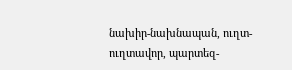նախիր-նախնապան, ուղտ-ուղտավոր, պարտեզ-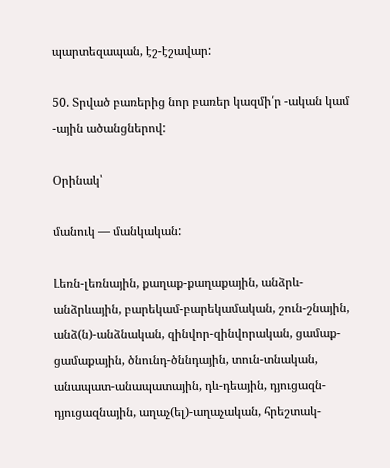պարտեզապան, էշ-էշավար:

50. Տրված բառերից նոր բառեր կազմի՛ր -ական կամ -ային ածանցներով:

Օրինակ՝

մանուկ — մանկական:

Լեռն-լեռնային, քաղաք-քաղաքային, անձրև-անձրևային, բարեկամ-բարեկամական, շուն-շնային, անձ(ն)-անձնական, զինվոր-զինվորական, ցամաք-ցամաքային, ծնունդ-ծննդային, տուն-տնական, անապատ-անապատային, դև-դեային, դյուցազն-դյուցազնային, աղաչ(ել)-աղաչական, հրեշտակ-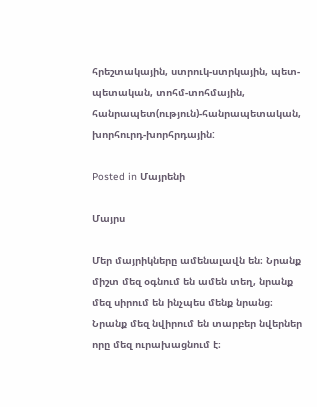հրեշտակային, ստրուկ-ստրկային, պետ-պետական, տոհմ-տոհմային, հանրապետ(ություն)-հանրապետական, խորհուրդ-խորհրդային:

Posted in Մայրենի

Մայրս

Մեր մայրիկները ամենալավն են։ Նրանք միշտ մեզ օգնում են ամեն տեղ, նրանք մեզ սիրում են ինչպես մենք նրանց։ Նրանք մեզ նվիրում են տարբեր նվերներ որը մեզ ուրախացնում է։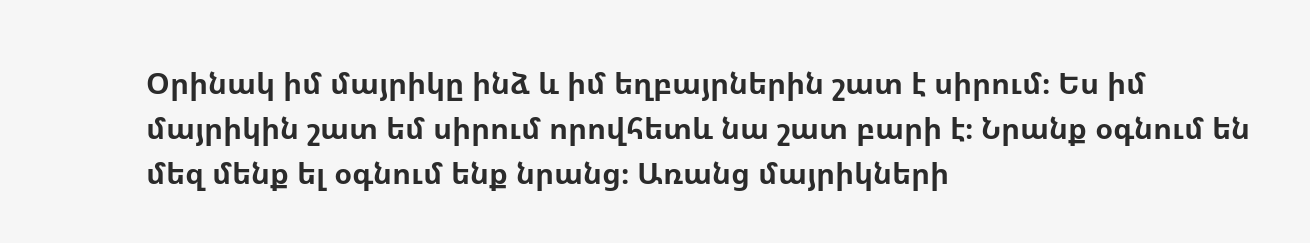Օրինակ իմ մայրիկը ինձ և իմ եղբայրներին շատ է սիրում։ Ես իմ մայրիկին շատ եմ սիրում որովհետև նա շատ բարի է։ Նրանք օգնում են մեզ մենք ել օգնում ենք նրանց։ Առանց մայրիկների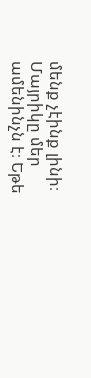մենք չէինք լինի։ Մայրիկը մեր ամենինչն է։ Եթե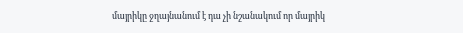մայրիկը ջղայնանում է դա չի նշանակում որ մայրիկ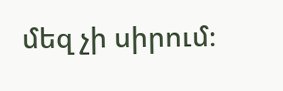մեզ չի սիրում։